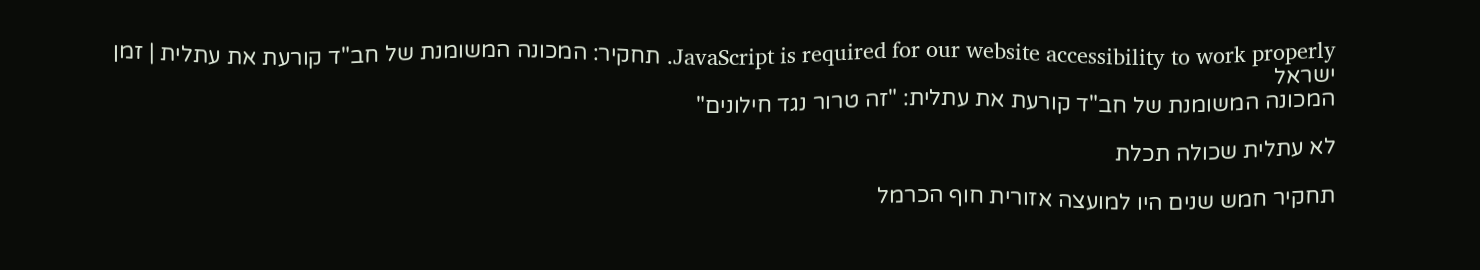JavaScript is required for our website accessibility to work properly. תחקיר: המכונה המשומנת של חב"ד קורעת את עתלית | זמן ישראל
המכונה המשומנת של חב"ד קורעת את עתלית: "זה טרור נגד חילונים"

לא עתלית שכולה תכלת

תחקיר חמש שנים היו למועצה אזורית חוף הכרמל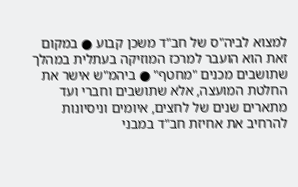למצוא לביה"ס של חב"ד משכן קבוע ● במקום זאת הוא הועבר למרכז המוזיקה בעתלית במהלך שתושבים מכנים "מחטף" ● ביהמ"ש אישר את החלטת המועצה, אלא שתושבים וחברי ועד מתארים שנים של לחצים, איומים וניסיונות להרחיב את אחיזת חב"ד במבני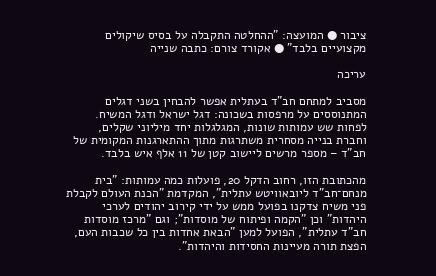ציבור ● המועצה: "ההחלטה התקבלה על בסיס שיקולים מקצועיים בלבד" ● אקורד צורם: כתבה שנייה

עריכה

מסביב למתחם חב"ד בעתלית אפשר להבחין בשני דגלים המתנוססים על מרפסות בשכונה: דגל ישראל ודגל המשיח. לפחות שש עמותות שונות, המגלגלות יחד מיליוני שקלים, וחברת בנייה מסחרית משתרגות מתוך ההתארגנות המקומית של חב"ד – מספר מרשים ליישוב קטן של 11 אלף איש בלבד.

מהכתובת הזו, רחוב הדקל 20, פועלות כמה עמותות: "בית מנחם־חב"ד ליובאוויטש עתלית", המקדמת "הכנת העולם לקבלת פני משיח צדקנו בפועל ממש על ידי קירוב יהודים לערכי היהדות" וכן "הקמה ופיתוח של מוסדות"; וגם "מרכז מוסדות חב"ד עתלית", הפועל למען "הבאת אחדות בין כל שכבות העם, הפצת תורה מעיינות החסידות והיהדות".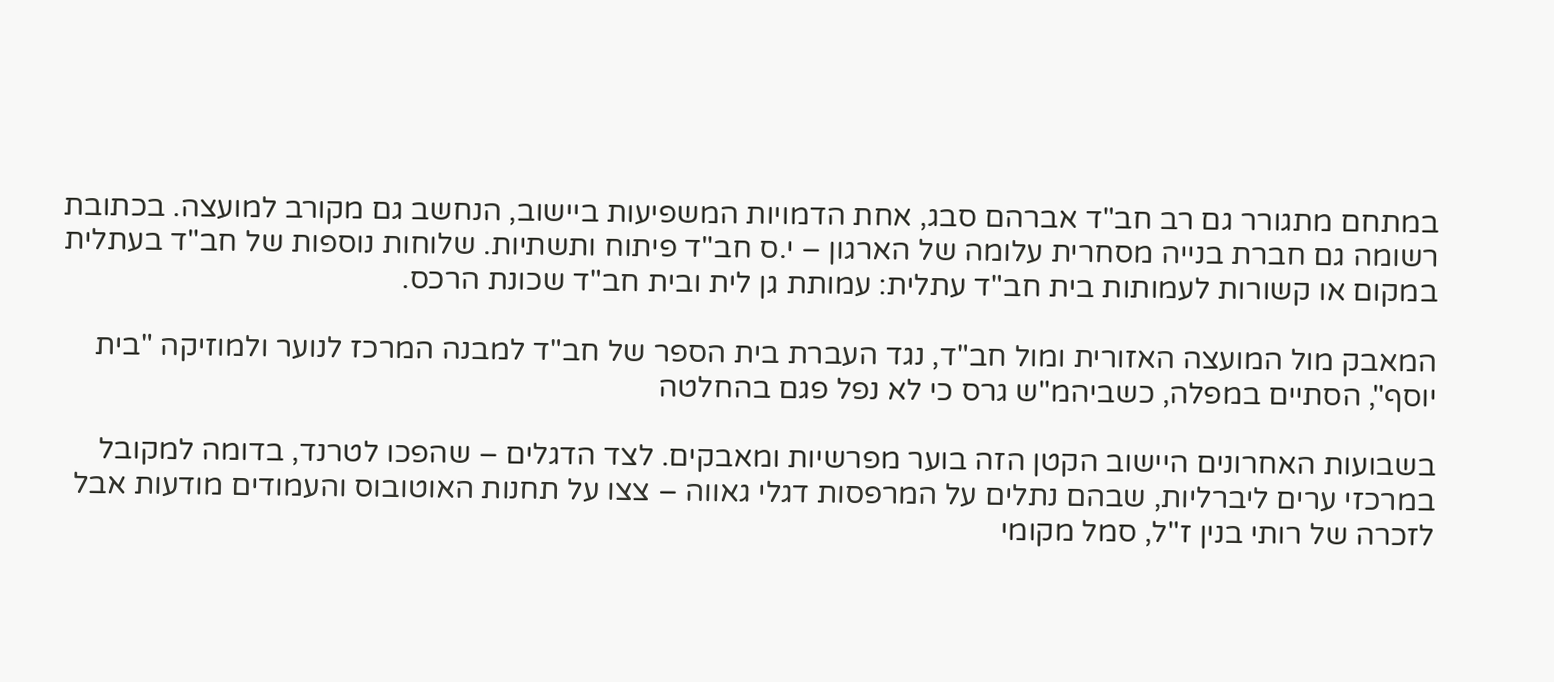במתחם מתגורר גם רב חב"ד אברהם סבג, אחת הדמויות המשפיעות ביישוב, הנחשב גם מקורב למועצה. בכתובת רשומה גם חברת בנייה מסחרית עלומה של הארגון – י.ס חב"ד פיתוח ותשתיות. שלוחות נוספות של חב"ד בעתלית במקום או קשורות לעמותות בית חב"ד עתלית: עמותת גן לית ובית חב"ד שכונת הרכס.

המאבק מול המועצה האזורית ומול חב"ד, נגד העברת בית הספר של חב"ד למבנה המרכז לנוער ולמוזיקה "בית יוסף", הסתיים במפלה, כשביהמ"ש גרס כי לא נפל פגם בהחלטה

בשבועות האחרונים היישוב הקטן הזה בוער מפרשיות ומאבקים. לצד הדגלים – שהפכו לטרנד, בדומה למקובל במרכזי ערים ליברליות, שבהם נתלים על המרפסות דגלי גאווה – צצו על תחנות האוטובוס והעמודים מודעות אבל לזכרה של רותי בנין ז"ל, סמל מקומי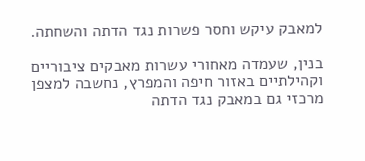למאבק עיקש וחסר פשרות נגד הדתה והשחתה.

בנין, שעמדה מאחורי עשרות מאבקים ציבוריים וקהילתיים באזור חיפה והמפרץ, נחשבה למצפן מרכזי גם במאבק נגד הדתה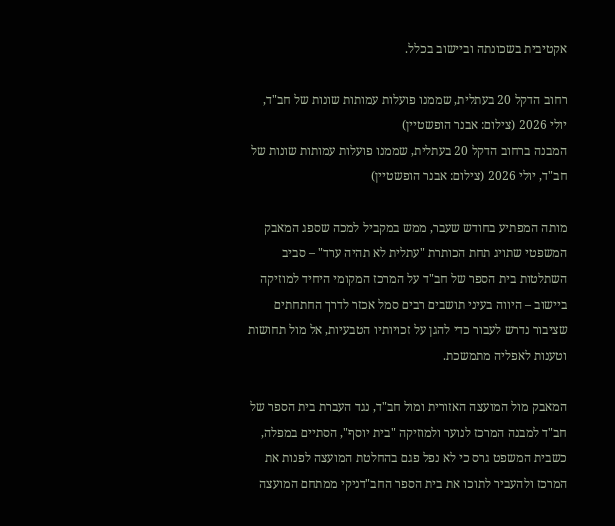אקטיבית בשכונתה וביישוב בכלל.

רחוב הדקל 20 בעתלית, שממנו פועלות עמותות שונות של חב"ד, יולי 2026 (צילום: אבנר הופשטיין)
המבנה ברחוב הדקל 20 בעתלית, שממנו פועלות עמותות שונות של חב"ד, יולי 2026 (צילום: אבנר הופשטיין)

מותה המפתיע בחודש שעבר, ממש במקביל למכה שספג המאבק המשפטי שתויג תחת הכותרת "עתלית לא תהיה ערד" – סביב השתלטות בית הספר של חב"ד על המרכז המקומי היחיד למוזיקה ביישוב – היווה בעיני תושבים רבים סמל אכזר לדרך החתחתים שציבור נדרש לעבור כדי להגן על זכויותיו הטבעיות, אל מול תחושות וטענות לאפליה מתמשכת.

המאבק מול המועצה האזורית ומול חב"ד, נגד העברת בית הספר של חב"ד למבנה המרכז לנוער ולמוזיקה "בית יוסף", הסתיים במפלה, כשבית המשפט גרס כי לא נפל פגם בהחלטת המועצה לפנות את המרכז ולהעביר לתוכו את בית הספר החב"דניקי ממתחם המועצה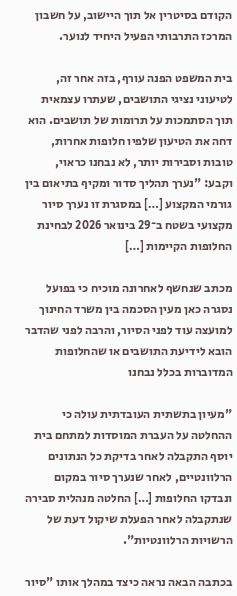הקודם בסיטרין אל תוך היישוב, על חשבון המרכז התרבותי הפעיל היחיד לנוער.

בית המשפט הפנה עורף, בזה אחר זה, לטיעוני נציגי התושבים, שעתרו עצמאית תוך הסתמכות על תרומות של תושבים. הוא דחה את הטיעון שלפיו חלופות אחרות, טובות וסבירות יותר, לא נבחנו כראוי, וקבע: "נערך תהליך סדור ומקיף בתיאום בין גורמי המקצוע […] במסגרת זו נערך סיור מקצועי בשטח ב־29 בינואר 2026 לבחינת החלופות הקיימות […]

מכתב שנחשף לאחרונה מוכיח כי בפועל נסגרה כאן מעין הסכמה בין משרד החינוך למועצה עוד לפני הסיור, והרבה לפני שהדבר הובא לידיעת התושבים או שהחלופות המדוברות בכלל נבחנו

"מעיון בתשתית העובדתית עולה כי ההחלטה על העברת המוסדות למתחם בית יוסף התקבלה לאחר בדיקת כל הנתונים הרלוונטיים, לאחר שנערך סיור במקום ונבדקו החלופות […] החלטה מנהלית סבירה שנתקבלה לאחר הפעלת שיקול דעת של הרשויות הרלוונטיות".

בכתבה הבאה נראה כיצד במהלך אותו "סיור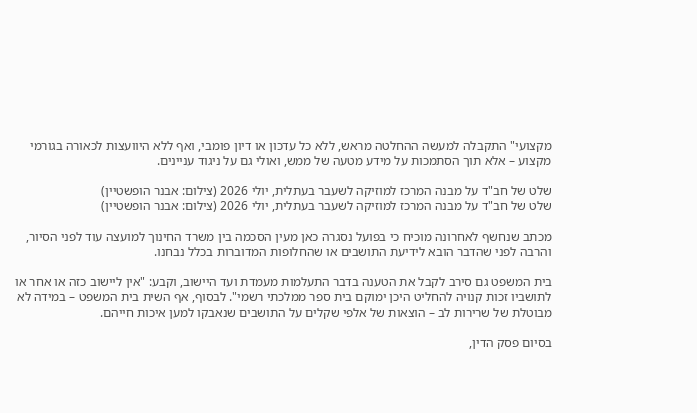מקצועי" התקבלה למעשה ההחלטה מראש, ללא כל עדכון או דיון פומבי, ואף ללא היוועצות לכאורה בגורמי מקצוע – אלא תוך הסתמכות על מידע מטעה של ממש, ואולי גם על ניגוד עניינים.

שלט של חב"ד על מבנה המרכז למוזיקה לשעבר בעתלית, יולי 2026 (צילום: אבנר הופשטיין)
שלט של חב"ד על מבנה המרכז למוזיקה לשעבר בעתלית, יולי 2026 (צילום: אבנר הופשטיין)

מכתב שנחשף לאחרונה מוכיח כי בפועל נסגרה כאן מעין הסכמה בין משרד החינוך למועצה עוד לפני הסיור, והרבה לפני שהדבר הובא לידיעת התושבים או שהחלופות המדוברות בכלל נבחנו.

בית המשפט גם סירב לקבל את הטענה בדבר התעלמות מעמדת ועד היישוב, וקבע: "אין ליישוב כזה או אחר או לתושביו זכות קנויה להחליט היכן ימוקם בית ספר ממלכתי רשמי". לבסוף, אף השית בית המשפט – במידה לא מבוטלת של שרירות לב – הוצאות של אלפי שקלים על התושבים שנאבקו למען איכות חייהם.

בסיום פסק הדין,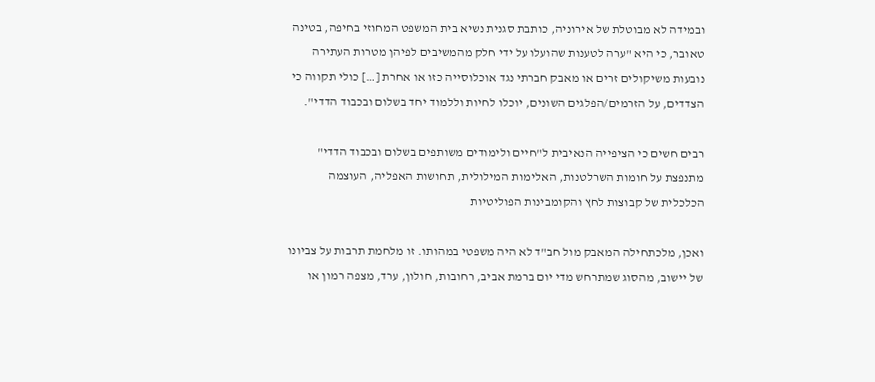ובמידה לא מבוטלת של אירוניה, כותבת סגנית נשיא בית המשפט המחוזי בחיפה, בטינה טאובר, כי היא "ערה לטענות שהועלו על ידי חלק מהמשיבים לפיהן מטרות העתירה נובעות משיקולים זרים או מאבק חברתי נגד אוכלוסייה כזו או אחרת […] כולי תקווה כי הצדדים, על הזרמים/הפלגים השונים, יוכלו לחיות וללמוד יחד בשלום ובכבוד הדדי".

רבים חשים כי הציפייה הנאיבית ל"חיים ולימודים משותפים בשלום ובכבוד הדדי" מתנפצת על חומות השרלטנות, האלימות המילולית, תחושות האפליה, העוצמה הכלכלית של קבוצות לחץ והקומבינות הפוליטיות

ואכן, מלכתחילה המאבק מול חב"ד לא היה משפטי במהותו. זו מלחמת תרבות על צביונו של יישוב, מהסוג שמתרחש מדי יום ברמת אביב, רחובות, חולון, ערד, מצפה רמון או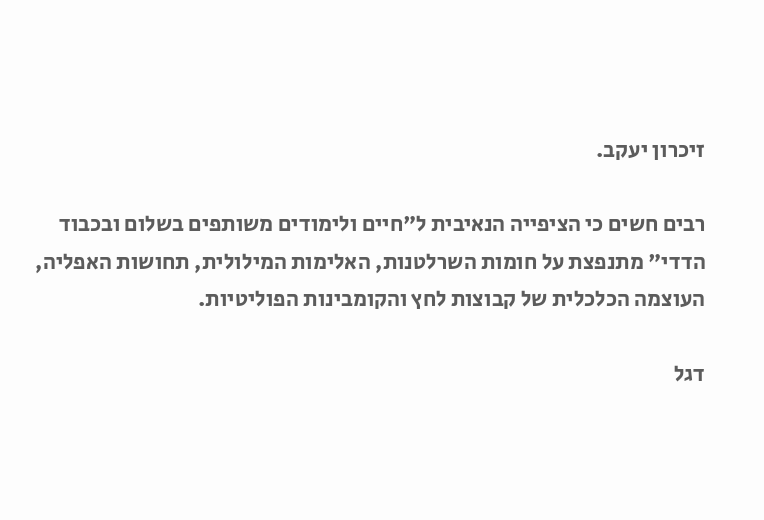זיכרון יעקב.

רבים חשים כי הציפייה הנאיבית ל"חיים ולימודים משותפים בשלום ובכבוד הדדי" מתנפצת על חומות השרלטנות, האלימות המילולית, תחושות האפליה, העוצמה הכלכלית של קבוצות לחץ והקומבינות הפוליטיות.

דגל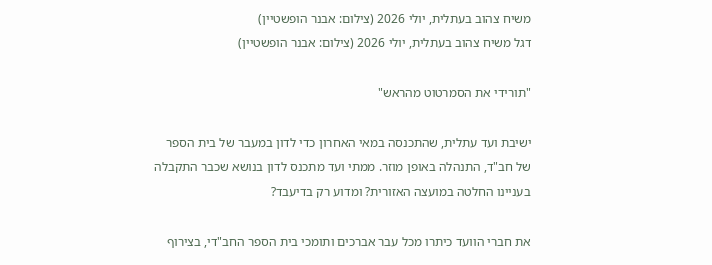משיח צהוב בעתלית, יולי 2026 (צילום: אבנר הופשטיין)
דגל משיח צהוב בעתלית, יולי 2026 (צילום: אבנר הופשטיין)

"תורידי את הסמרטוט מהראש"

ישיבת ועד עתלית, שהתכנסה במאי האחרון כדי לדון במעבר של בית הספר של חב"ד, התנהלה באופן מוזר. ממתי ועד מתכנס לדון בנושא שכבר התקבלה בעניינו החלטה במועצה האזורית? ומדוע רק בדיעבד?

את חברי הוועד כיתרו מכל עבר אברכים ותומכי בית הספר החב"די, בצירוף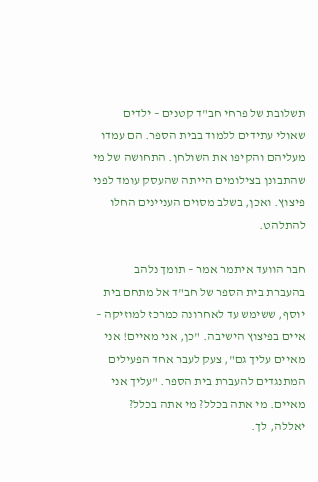תשלובת של פרחי חב"ד קטנים – ילדים שאולי עתידים ללמוד בבית הספר. הם עמדו מעליהם והקיפו את השולחן. התחושה של מי שהתבונן בצילומים הייתה שהעסק עומד לפני פיצוץ. ואכן, בשלב מסוים העניינים החלו להתלהט.

חבר הוועד איתמר אמר – תומך נלהב בהעברת בית הספר של חב"ד אל מתחם בית יוסף, ששימש עד לאחרונה כמרכז למוזיקה – איים בפיצוץ הישיבה. "כן, אני מאיים! אני מאיים עליך גם", צעק לעבר אחד הפעילים המתנגדים להעברת בית הספר. "עליך אני מאיים. מי אתה בכלל? מי אתה בכלל? יאללה, לך.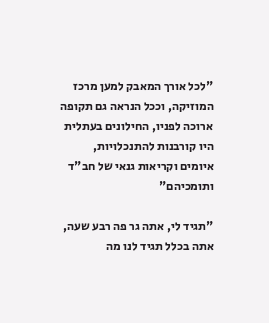"לכל אורך המאבק למען מרכז המוזיקה, וככל הנראה גם תקופה ארוכה לפניו, החילונים בעתלית היו קורבנות להתנכלויות, איומים וקריאות גנאי של חב"ד ותומכיהם"

"תגיד לי, אתה גר פה רבע שעה, אתה בכלל תגיד לנו מה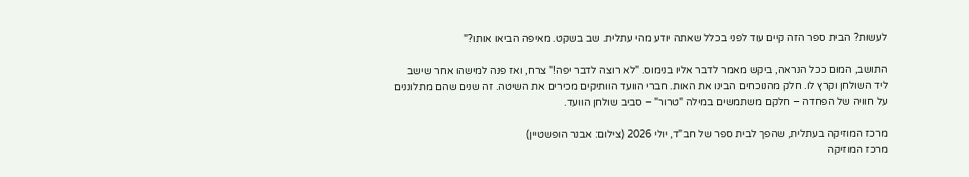לעשות? הבית ספר הזה קיים עוד לפני בכלל שאתה יודע מהי עתלית. שב בשקט. מאיפה הביאו אותו?"

התושב, המום ככל הנראה, ביקש מאמר לדבר אליו בנימוס. "לא רוצה לדבר יפה!" צרח, ואז פנה למישהו אחר שישב ליד השולחן וקרץ לו. חלק מהנוכחים הבינו את האות. חברי הוועד הוותיקים מכירים את השיטה. זה שנים שהם מתלוננים על חוויה של הפחדה – חלקם משתמשים במילה "טרור" – סביב שולחן הוועד.

מרכז המוזיקה בעתלית, שהפך לבית ספר של חב"ד, יולי 2026 (צילום: אבנר הופשטיין)
מרכז המוזיקה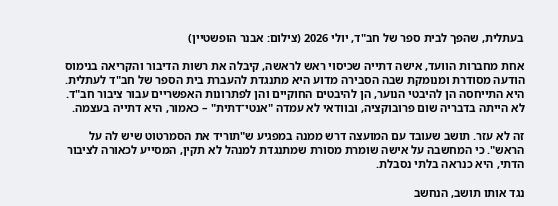בעתלית, שהפך לבית ספר של חב"ד, יולי 2026 (צילום: אבנר הופשטיין)

אחת מחברות הוועד, אישה דתייה שכיסוי ראש לראשה, קיבלה את רשות הדיבור והקריאה בנימוס הודעה מסודרת ומנומקת שבה הסבירה מדוע היא מתנגדת להעברת בית הספר של חב"ד לעתלית. היא התייחסה הן להיבטי הנוער, הן להיבטים החוקיים והן לפתרונות האפשריים עבור ציבור חב"ד. לא הייתה בדבריה שום פרובוקציה, ובוודאי לא עמדה "אנטי־דתית" – כאמור, היא דתייה בעצמה.

זה לא עזר. תושב שעובד עם המועצה דרש ממנה במפגיע ש"תוריד את הסמרטוט שיש לה על הראש". כי המחשבה על אישה שומרת מסורת שמתנגדת למנהל לא תקין, המסייע לכאורה לציבור הדתי, היא כנראה בלתי נסבלת.

נגד אותו תושב, הנחשב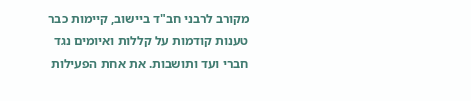מקורב לרבני חב"ד ביישוב, קיימות כבר טענות קודמות על קללות ואיומים נגד חברי ועד ותושבות. את אחת הפעילות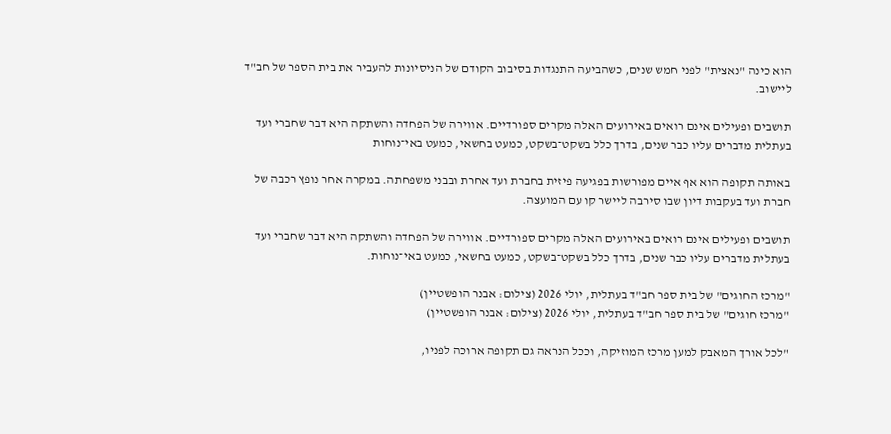הוא כינה "נאצית" לפני חמש שנים, כשהביעה התנגדות בסיבוב הקודם של הניסיונות להעביר את בית הספר של חב"ד ליישוב.

תושבים ופעילים אינם רואים באירועים האלה מקרים ספורדיים. אווירה של הפחדה והשתקה היא דבר שחברי ועד בעתלית מדברים עליו כבר שנים, בדרך כלל בשקט־בשקט, כמעט בחשאי, כמעט באי־נוחות

באותה תקופה הוא אף איים מפורשות בפגיעה פיזית בחברת ועד אחרת ובבני משפחתה. במקרה אחר נופץ רכבה של חברת ועד בעקבות דיון שבו סירבה ליישר קו עם המועצה.

תושבים ופעילים אינם רואים באירועים האלה מקרים ספורדיים. אווירה של הפחדה והשתקה היא דבר שחברי ועד בעתלית מדברים עליו כבר שנים, בדרך כלל בשקט־בשקט, כמעט בחשאי, כמעט באי־נוחות.

"מרכז החוגים" של בית ספר חב"ד בעתלית, יולי 2026 (צילום: אבנר הופשטיין)
"מרכז חוגים" של בית ספר חב"ד בעתלית, יולי 2026 (צילום: אבנר הופשטיין)

"לכל אורך המאבק למען מרכז המוזיקה, וככל הנראה גם תקופה ארוכה לפניו,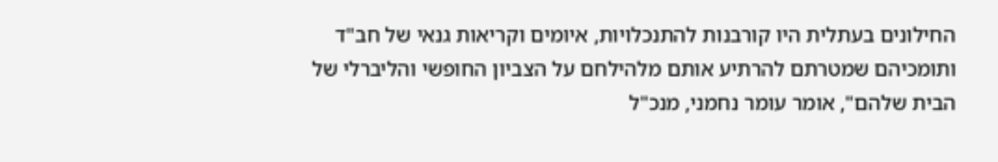החילונים בעתלית היו קורבנות להתנכלויות, איומים וקריאות גנאי של חב"ד ותומכיהם שמטרתם להרתיע אותם מלהילחם על הצביון החופשי והליברלי של הבית שלהם", אומר עומר נחמני, מנכ"ל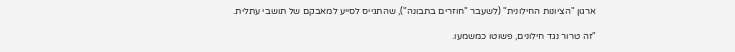ארגון "הציונות החילונית" (לשעבר "חוזרים בתבונה"), שהתגייס לסייע למאבקם של תושבי עתלית.

"זה טרור נגד חילונים, פשוטו כמשמעו.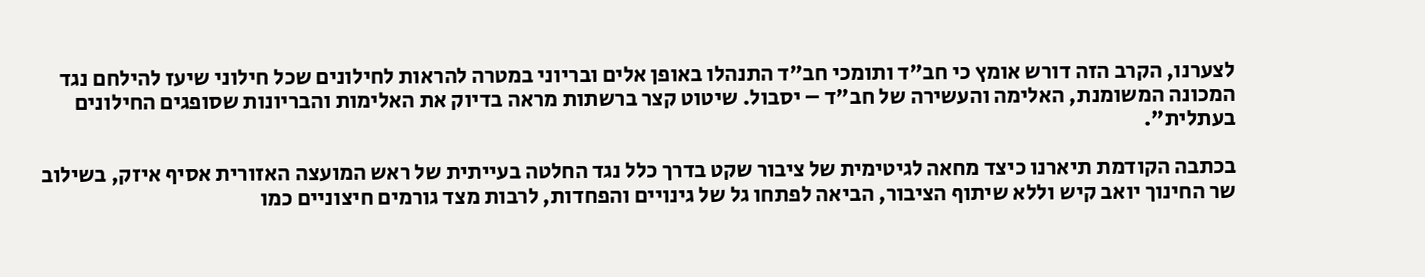לצערנו, הקרב הזה דורש אומץ כי חב"ד ותומכי חב"ד התנהלו באופן אלים ובריוני במטרה להראות לחילונים שכל חילוני שיעז להילחם נגד המכונה המשומנת, האלימה והעשירה של חב"ד – יסבול. שיטוט קצר ברשתות מראה בדיוק את האלימות והבריונות שסופגים החילונים בעתלית".

בכתבה הקודמת תיארנו כיצד מחאה לגיטימית של ציבור שקט בדרך כלל נגד החלטה בעייתית של ראש המועצה האזורית אסיף איזק, בשילוב שר החינוך יואב קיש וללא שיתוף הציבור, הביאה לפתחו גל של גינויים והפחדות, לרבות מצד גורמים חיצוניים כמו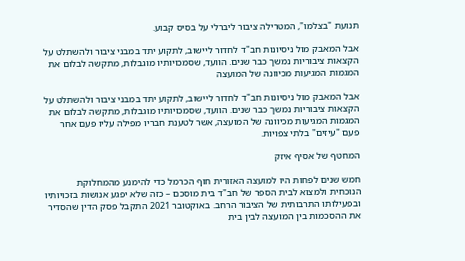תנועת "בצלמו", המטרילה ציבור ליברלי על בסיס קבוע.

אבל המאבק מול ניסיונות חב"ד לחדור ליישוב, לתקוע יתד במבני ציבור ולהשתלט על הקצאות ציבוריות נמשך כבר שנים. הוועד, שסמכויותיו מוגבלות, מתקשה לבלום את המגמות המגיעות מכיוונה של המועצה

אבל המאבק מול ניסיונות חב"ד לחדור ליישוב, לתקוע יתד במבני ציבור ולהשתלט על הקצאות ציבוריות נמשך כבר שנים. הוועד, שסמכויותיו מוגבלות, מתקשה לבלום את המגמות המגיעות מכיוונה של המועצה, אשר לטענת חבריו מפילה עליו פעם אחר פעם "עיזים" בלתי צפויות.

המחטף של אסיף איזק

חמש שנים לפחות היו למועצה האזורית חוף הכרמל כדי להימנע מהמחלוקת הנוכחית ולמצוא לבית הספר של חב"ד בית מוסכם – כזה שלא יפגע אנושות בזכויותיו ובפעילותו התרבותית של הציבור הרחב. באוקטובר 2021 התקבל פסק הדין שהסדיר את ההסכמות בין המועצה לבין בית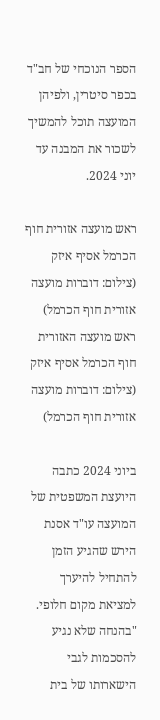הספר הנוכחי של חב"ד בכפר סיטרין, ולפיהן המועצה תוכל להמשיך לשכור את המבנה עד יוני 2024.

ראש מועצה אזורית חוף הכרמל אסיף איזק (צילום: דוברות מועצה אזורית חוף הכרמל)
ראש מועצה האזורית חוף הכרמל אסיף איזק (צילום: דוברות מועצה אזורית חוף הכרמל)

ביוני 2024 כתבה היועצת המשפטית של המועצה עו"ד אסנת הירש שהגיע הזמן להתחיל להיערך למציאת מקום חלופי. "בהנחה שלא נגיע להסכמות לגבי הישארותו של בית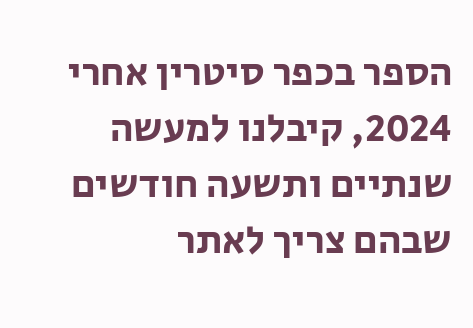הספר בכפר סיטרין אחרי 2024, קיבלנו למעשה שנתיים ותשעה חודשים שבהם צריך לאתר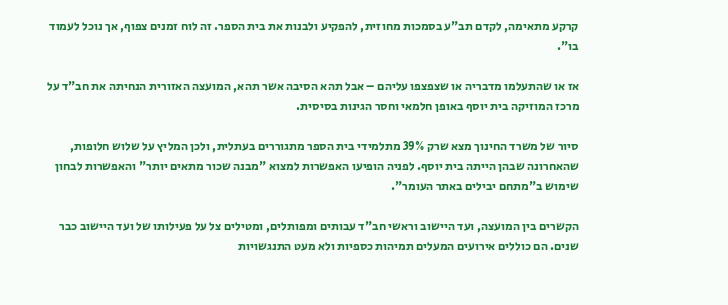קרקע מתאימה, לקדם תב"ע בסמכות מחוזית, להפקיע ולבנות את בית הספר. זה לוח זמנים צפוף, אך נוכל לעמוד בו".

אז או שהתעלמו מדבריה או שצפצפו עליהם – אבל תהא הסיבה אשר תהא, המועצה האזורית הנחיתה את חב"ד על מרכז המוזיקה בית יוסף באופן חלמאי וחסר הגינות בסיסית.

סיור של משרד החינוך מצא שרק 39% מתלמידי בית הספר מתגוררים בעתלית, ולכן המליץ על שלוש חלופות, שהאחרונה שבהן הייתה בית יוסף. לפניה הופיעו האפשרות למצוא "מבנה שכור מתאים יותר" והאפשרות לבחון שימוש ב"מתחם יבילים באתר העומר".

הקשרים בין המועצה, ועד היישוב וראשי חב"ד עבותים ומפותלים, ומטילים צל על פעילותו של ועד היישוב כבר שנים. הם כוללים אירועים המעלים תמיהות כספיות ולא מעט התנגשויות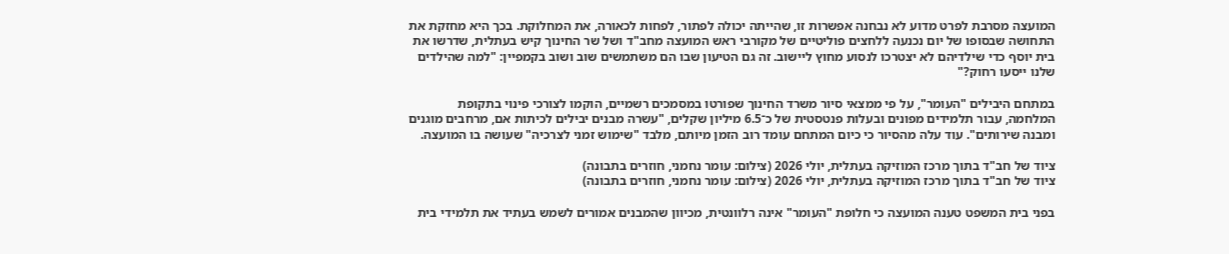המועצה מסרבת לפרט מדוע לא נבחנה אפשרות זו, שהייתה יכולה לפתור, לפחות לכאורה, את המחלוקת. בכך היא מחזקת את התחושה שבסופו של יום נכנעה ללחצים פוליטיים של מקורבי ראש המועצה מחב"ד ושל שר החינוך קיש בעתלית, שדרשו את בית יוסף כדי שילדיהם לא יצטרכו לנסוע מחוץ ליישוב. זה גם הטיעון שבו הם משתמשים שוב ושוב בקמפיין: "למה שהילדים שלנו ייסעו רחוק?"

במתחם היבילים "העומר", על פי ממצאי סיור משרד החינוך שפורטו במסמכים רשמיים, הוקמו לצורכי פינוי בתקופת המלחמה, עבור תלמידים מפונים ובעלות פנטסטית של כ־6.5 מיליון שקלים, "עשרה מבנים יבילים לכיתות אם, מרחבים מוגנים ומבנה שירותים". עוד עלה מהסיור כי כיום המתחם עומד רוב הזמן מיותם, מלבד "שימוש זמני לצרכיה" שעושה בו המועצה.

ציוד של חב"ד בתוך מרכז המוזיקה בעתלית, יולי 2026 (צילום: עומר נחמני, חוזרים בתבונה)
ציוד של חב"ד בתוך מרכז המוזיקה בעתלית, יולי 2026 (צילום: עומר נחמני, חוזרים בתבונה)

בפני בית המשפט טענה המועצה כי חלופת "העומר" אינה רלוונטית, מכיוון שהמבנים אמורים לשמש בעתיד את תלמידי בית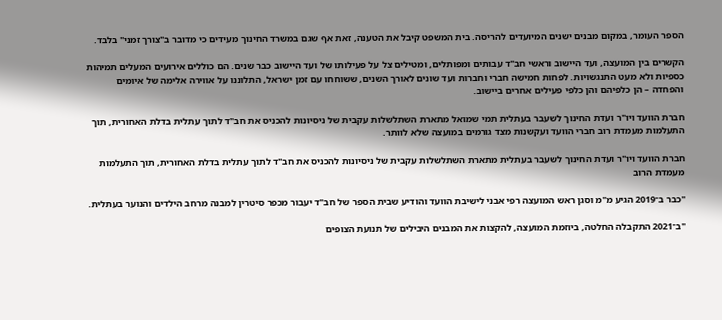הספר העומר, במקום מבנים ישנים המיועדים להריסה. בית המשפט קיבל את הטענה, זאת אף שגם במשרד החינוך מעידים כי מדובר ב"צורך זמני" בלבד.

הקשרים בין המועצה, ועד היישוב וראשי חב"ד עבותים ומפותלים, ומטילים צל על פעילותו של ועד היישוב כבר שנים. הם כוללים אירועים המעלים תמיהות כספיות ולא מעט התנגשויות. לפחות חמישה חברי וחברות ועד שונים לאורך השנים, ששוחחו עם זמן ישראל, התלוננו על אווירה אלימה של איומים והפחדה – הן כלפיהם והן כלפי פעילים אחרים ביישוב.

חברת הוועד ויו"ר ועדת החינוך לשעבר בעתלית תמי שמואל מתארת השתלשלות עקבית של ניסיונות להכניס את חב"ד לתוך עתלית בדלת האחורית, תוך התעלמות מעמדת רוב חברי הוועד ועקשנות מצד גורמים במועצה שלא לוותר.

חברת הוועד ויו"ר ועדת החינוך לשעבר בעתלית מתארת השתלשלות עקבית של ניסיונות להכניס את חב"ד לתוך עתלית בדלת האחורית, תוך התעלמות מעמדת הרוב

"כבר ב־2019 הגיע מ"מ וסגן ראש המועצה רפי אבני לישיבת הוועד והודיע שבית הספר של חב"ד יעבור מכפר סיטרין למבנה מרחב הילדים והנוער בעתלית.

"ב־2021 התקבלה החלטה, ביוזמת המועצה, להקצות את המבנים היבילים של תנועת הצופים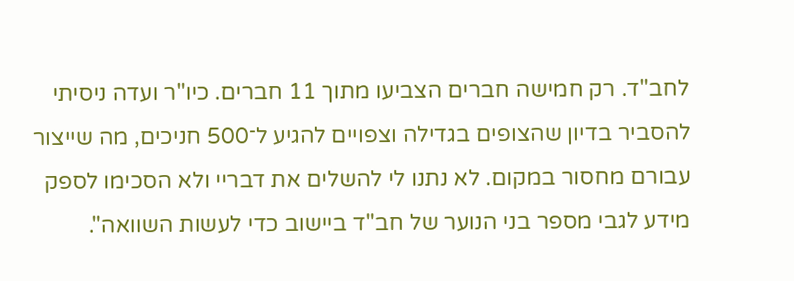לחב"ד. רק חמישה חברים הצביעו מתוך 11 חברים. כיו"ר ועדה ניסיתי להסביר בדיון שהצופים בגדילה וצפויים להגיע ל־500 חניכים, מה שייצור עבורם מחסור במקום. לא נתנו לי להשלים את דבריי ולא הסכימו לספק מידע לגבי מספר בני הנוער של חב"ד ביישוב כדי לעשות השוואה".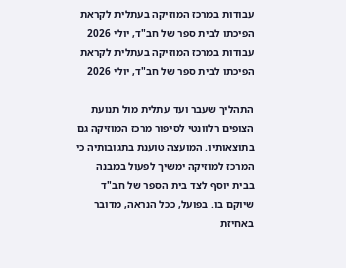עבודות במרכז המוזיקה בעתלית לקראת הפיכתו לבית ספר של חב"ד, יולי 2026
עבודות במרכז המוזיקה בעתלית לקראת הפיכתו לבית ספר של חב"ד, יולי 2026

התהליך שעבר ועד עתלית מול תנועת הצופים רלוונטי לסיפור מרכז המוזיקה גם בתוצאותיו. המועצה טוענת בתגובותיה כי המרכז למוזיקה ימשיך לפעול במבנה בבית יוסף לצד בית הספר של חב"ד שיוקם בו. בפועל, ככל הנראה, מדובר באחיזת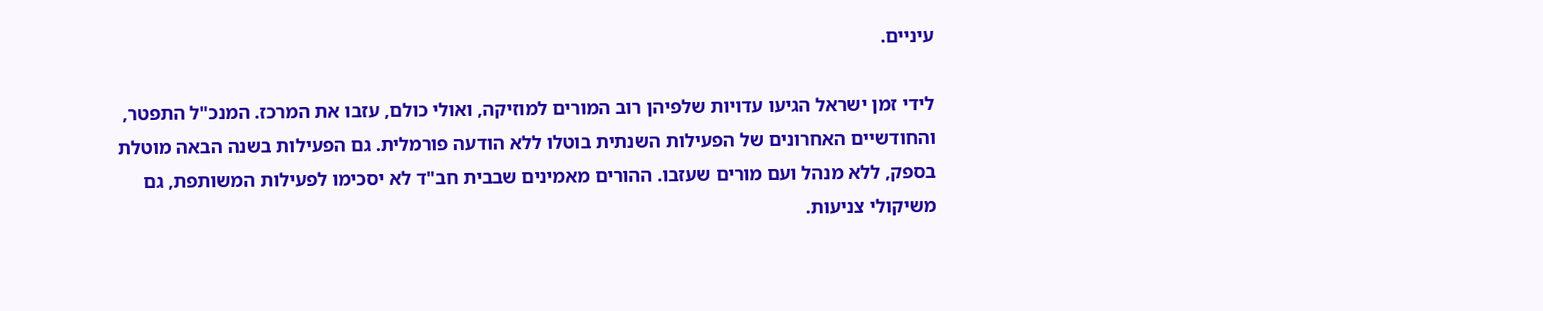עיניים.

לידי זמן ישראל הגיעו עדויות שלפיהן רוב המורים למוזיקה, ואולי כולם, עזבו את המרכז. המנכ"ל התפטר, והחודשיים האחרונים של הפעילות השנתית בוטלו ללא הודעה פורמלית. גם הפעילות בשנה הבאה מוטלת בספק, ללא מנהל ועם מורים שעזבו. ההורים מאמינים שבבית חב"ד לא יסכימו לפעילות המשותפת, גם משיקולי צניעות.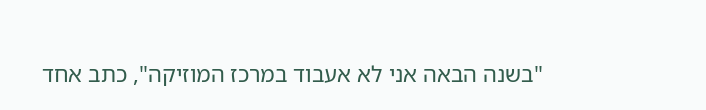"בשנה הבאה אני לא אעבוד במרכז המוזיקה", כתב אחד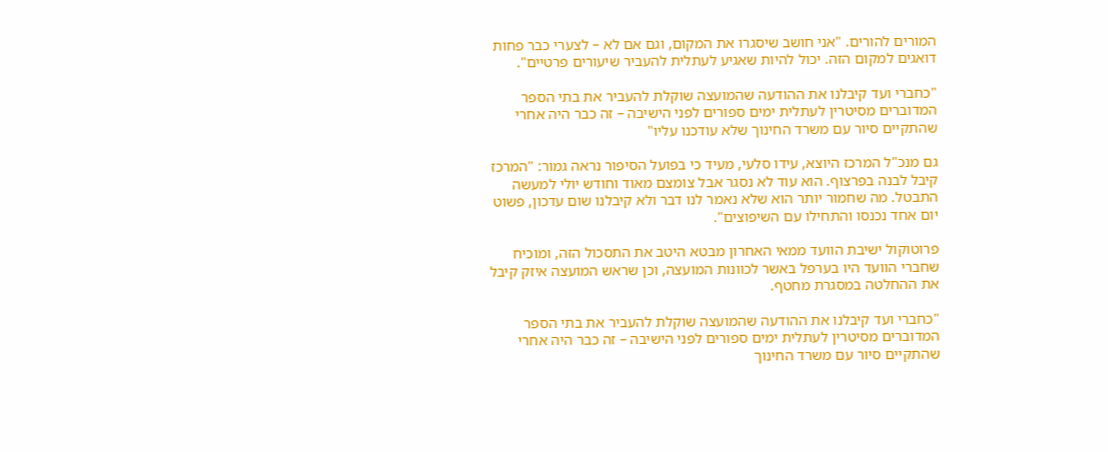המורים להורים. "אני חושב שיסגרו את המקום, וגם אם לא – לצערי כבר פחות דואגים למקום הזה. יכול להיות שאגיע לעתלית להעביר שיעורים פרטיים".

"כחברי ועד קיבלנו את ההודעה שהמועצה שוקלת להעביר את בתי הספר המדוברים מסיטרין לעתלית ימים ספורים לפני הישיבה – זה כבר היה אחרי שהתקיים סיור עם משרד החינוך שלא עודכנו עליו"

גם מנכ"ל המרכז היוצא, עידו סלעי, מעיד כי בפועל הסיפור נראה גמור: "המרכז קיבל לבנה בפרצוף. הוא עוד לא נסגר אבל צומצם מאוד וחודש יולי למעשה התבטל. מה שחמור יותר הוא שלא נאמר לנו דבר ולא קיבלנו שום עדכון, פשוט יום אחד נכנסו והתחילו עם השיפוצים".

פרוטוקול ישיבת הוועד ממאי האחרון מבטא היטב את התסכול הזה, ומוכיח שחברי הוועד היו בערפל באשר לכוונות המועצה, וכן שראש המועצה איזק קיבל את ההחלטה במסגרת מחטף.

"כחברי ועד קיבלנו את ההודעה שהמועצה שוקלת להעביר את בתי הספר המדוברים מסיטרין לעתלית ימים ספורים לפני הישיבה – זה כבר היה אחרי שהתקיים סיור עם משרד החינוך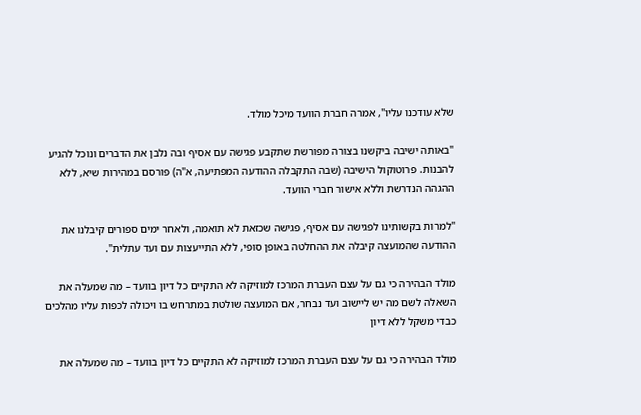שלא עודכנו עליו", אמרה חברת הוועד מיכל מולד.

"באותה ישיבה ביקשנו בצורה מפורשת שתקבע פגישה עם אסיף ובה נלבן את הדברים ונוכל להגיע להבנות. פרוטוקול הישיבה (שבה התקבלה ההודעה המפתיעה, א"ה) פורסם במהירות שיא, ללא ההגהה הנדרשת וללא אישור חברי הוועד.

"למרות בקשותינו לפגישה עם אסיף, פגישה שכזאת לא תואמה, ולאחר ימים ספורים קיבלנו את ההודעה שהמועצה קיבלה את ההחלטה באופן סופי, ללא התייעצות עם ועד עתלית".

מולד הבהירה כי גם על עצם העברת המרכז למוזיקה לא התקיים כל דיון בוועד – מה שמעלה את השאלה לשם מה יש ליישוב ועד נבחר, אם המועצה שולטת במתרחש בו ויכולה לכפות עליו מהלכים כבדי משקל ללא דיון

מולד הבהירה כי גם על עצם העברת המרכז למוזיקה לא התקיים כל דיון בוועד – מה שמעלה את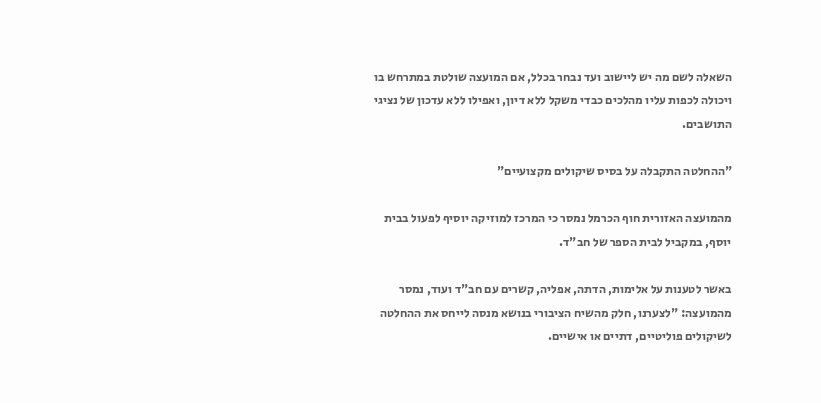השאלה לשם מה יש ליישוב ועד נבחר בכלל, אם המועצה שולטת במתרחש בו ויכולה לכפות עליו מהלכים כבדי משקל ללא דיון, ואפילו ללא עדכון של נציגי התושבים.

"ההחלטה התקבלה על בסיס שיקולים מקצועיים"

מהמועצה האזורית חוף הכרמל נמסר כי המרכז למוזיקה יוסיף לפעול בבית יוסף, במקביל לבית הספר של חב"ד.

באשר לטענות על אלימות, הדתה, אפליה, קשרים עם חב"ד ועוד, נמסר מהמועצה: "לצערנו, חלק מהשיח הציבורי בנושא מנסה לייחס את ההחלטה לשיקולים פוליטיים, דתיים או אישיים.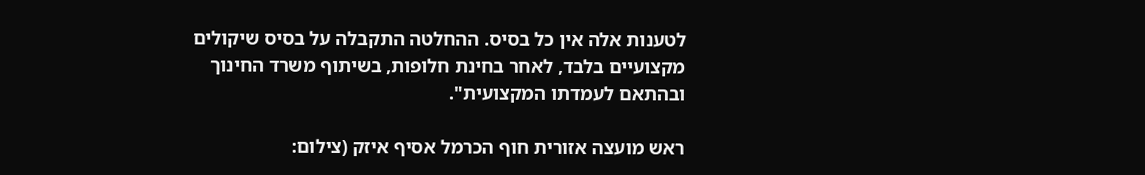לטענות אלה אין כל בסיס. ההחלטה התקבלה על בסיס שיקולים מקצועיים בלבד, לאחר בחינת חלופות, בשיתוף משרד החינוך ובהתאם לעמדתו המקצועית".

ראש מועצה אזורית חוף הכרמל אסיף איזק (צילום: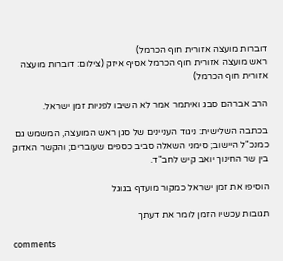דוברות מועצה אזורית חוף הכרמל)
ראש מועצה אזורית חוף הכרמל אסיף איזק (צילום: דוברות מועצה אזורית חוף הכרמל)

הרב אברהם סבג ואיתמר אמר לא השיבו לפניות זמן ישראל.

בכתבה השלישית: ניגוד העניינים של סגן ראש המועצה, המשמש גם כמנכ"ל היישוב; סימני השאלה סביב כספים שעוברים; והקשר האדוק בין שר החינוך יואב קיש לחב"ד.

הוסיפו את זמן ישראל כמקור מועדף בגוגל

תגובות עכשיו הזמן לומר את דעתך

comments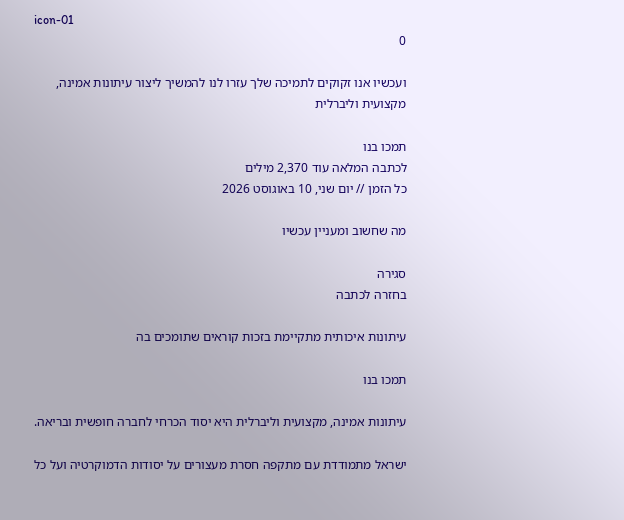icon-01
0

ועכשיו אנו זקוקים לתמיכה שלך עזרו לנו להמשיך ליצור עיתונות אמינה, מקצועית וליברלית

תמכו בנו
לכתבה המלאה עוד 2,370 מילים
כל הזמן // יום שני, 10 באוגוסט 2026

מה שחשוב ומעניין עכשיו

סגירה
בחזרה לכתבה

עיתונות איכותית מתקיימת בזכות קוראים שתומכים בה

תמכו בנו

עיתונות אמינה, מקצועית וליברלית היא יסוד הכרחי לחברה חופשית ובריאה.

ישראל מתמודדת עם מתקפה חסרת מעצורים על יסודות הדמוקרטיה ועל כל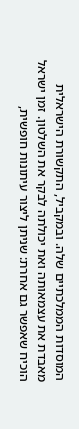המוסדות הממלכתיים שלה. ובמקביל, התקשורת הישראלית מאבדת את עצמאותה ואת יכולתה לבקר את השלטון. זמן ישראל הוכיח שאפשר גם אחרת: שניתן ליצור עיתונות חופשית,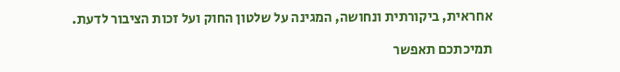אחראית, ביקורתית ונחושה, המגינה על שלטון החוק ועל זכות הציבור לדעת.

תמיכתכם תאפשר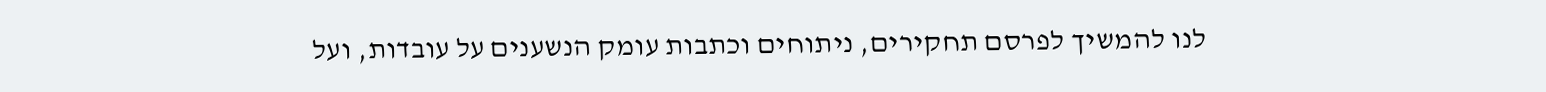לנו להמשיך לפרסם תחקירים, ניתוחים וכתבות עומק הנשענים על עובדות, ועל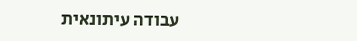עבודה עיתונאית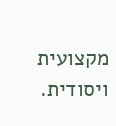מקצועית ויסודית.